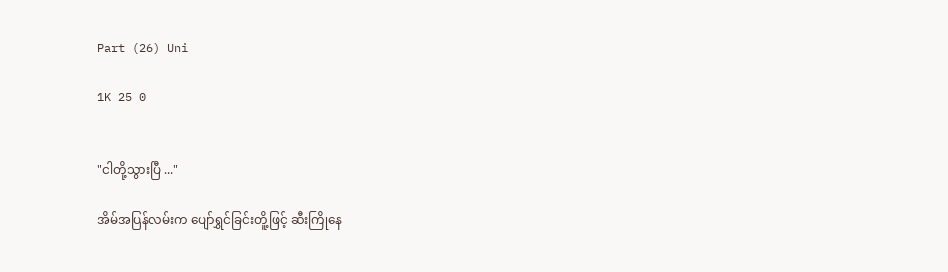Part (26) Uni

1K 25 0


"ငါတို့သွားပြီ ..."

အိမ်အပြန်လမ်းက ပျော်ရွှင်ခြင်းတိူ့ဖြင့် ဆီးကြိုနေ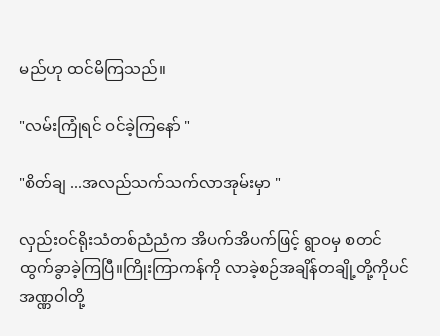မည်ဟု ထင်မိကြသည်။

"လမ်းကြုံရင် ဝင်ခဲ့ကြနော် "

"စိတ်ချ ...အလည်သက်သက်လာအုမ်းမှာ "

လှည်းဝင်ရိုးသံတစ်ညံညံက အိပက်အိပက်ဖြင့် ရွာဝမှ စတင်ထွက်ခွာခဲ့ကြပြီ။ကြိုးကြာကန်ကို လာခဲ့စဉ်အချိန်တချို့တို့ကိုပင် အဏ္ဏဝါတို့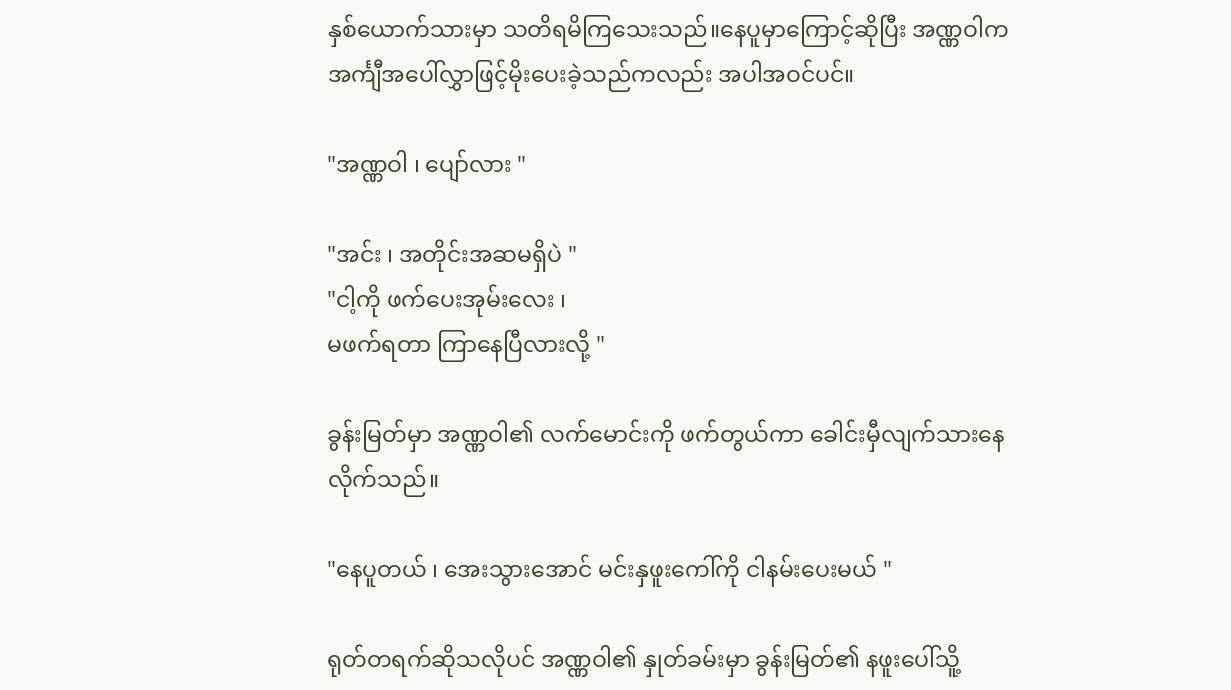နှစ်ယောက်သားမှာ သတိရမိကြသေးသည်။နေပူမှာကြောင့်ဆိုပြီး အဏ္ဏဝါက အင်္ကျီအပေါ်လွှာဖြင့်မိုးပေးခဲ့သည်ကလည်း အပါအဝင်ပင်။

"အဏ္ဏဝါ ၊ ပျော်လား "

"အင်း ၊ အတိုင်းအဆမရှိပဲ "
"ငါ့ကို ဖက်ပေးအုမ်းလေး ၊
မဖက်ရတာ ကြာနေပြီလားလို့ "

ခွန်းမြတ်မှာ အဏ္ဏဝါ၏ လက်မောင်းကို ဖက်တွယ်ကာ ခေါင်းမှီလျက်သားနေလိုက်သည်။

"နေပူတယ် ၊ အေးသွားအောင် မင်းနှဖူးကေါ်ကို ငါနမ်းပေးမယ် "

ရုတ်တရက်ဆိုသလိုပင် အဏ္ဏဝါ၏ နှုတ်ခမ်းမှာ ခွန်းမြတ်၏ နဖူးပေါ်သိူ့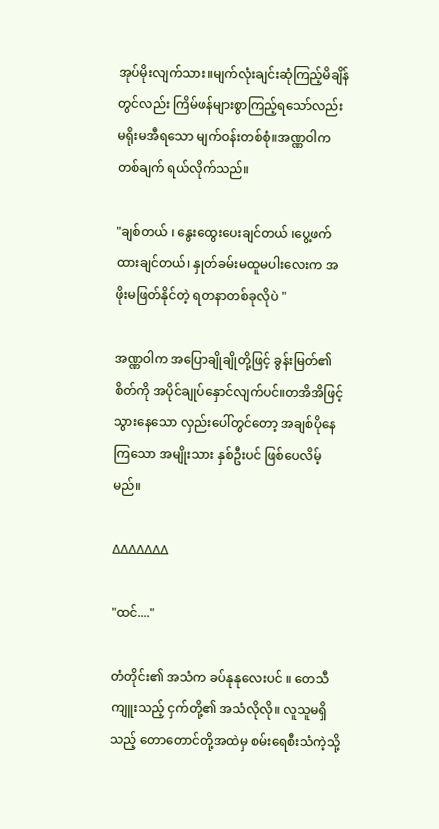အုပ်မိုးလျက်သား။မျက်လုံးချင်းဆုံကြည့်မိချိန်တွင်လည်း ကြိမ်ဖန်များစွာကြည့်ရသော်လည်း မရိုးမအီရသော မျက်ဝန်းတစ်စုံ။အဏ္ဏဝါက တစ်ချက် ရယ်လိုက်သည်။

"ချစ်တယ် ၊ နွေးထွေးပေးချင်တယ် ၊ပွေ့ဖက်ထားချင်တယ်၊ နှုတ်ခမ်းမထူမပါးလေးက အဖိုးမဖြတ်နိုင်တဲ့ ရတနာတစ်ခုလိုပဲ "

အဏ္ဏဝါက အပြောချိုချိုတို့ဖြင့် ခွန်းမြတ်၏ စိတ်ကို အပိုင်ချုပ်နှောင်လျက်ပင်။တအိအိဖြင့်သွားနေသော လှည်းပေါ်တွင်တော့ အချစ်ပိုနေကြသော အမျိုးသား နှစ်ဦးပင် ဖြစ်ပေလိမ့်မည်။

∆∆∆∆∆∆∆

"ထင်...."

တံတိုင်း၏ အသံက ခပ်နုနုလေးပင် ။ တေသီကျူးသည့် ငှက်တို့၏ အသံလိုလို။ လူသူမရှိသည့် တောတောင်တို့အထဲမှ စမ်းရေစီးသံကဲ့သို့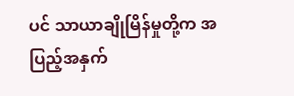ပင် သာယာချိုမြိန်မှုတို့က အပြည့်အနှက်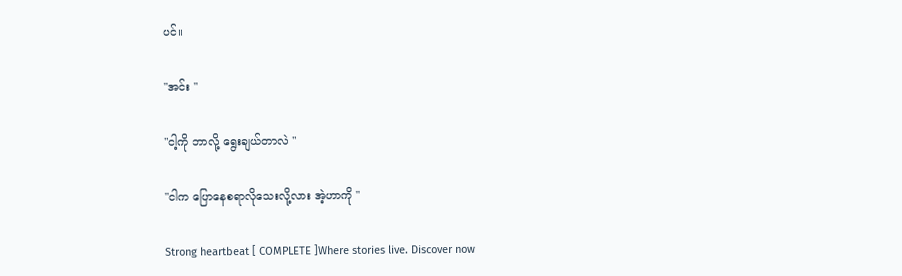ပင်။

"အင်း "

"ငါ့ကို ဘာလို့ ရွေးချယ်တာလဲ "

"ငါက ပြောနေစရာလိုသေးလို့လား အဲ့ဟာကို "

Strong heartbeat [ COMPLETE ]Where stories live. Discover now